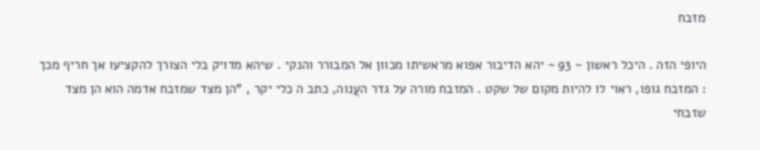מזבח

היופי הזה . היכל ראשון ~ 93 ~ יהא הדיבור אפוא מראשיתו מכוון אל המבורר והנקי . שיהא מדויק בלי הצורך להקציעו אך חריף מכך : המזבח גופו, ראוי לו להיות מקום של שקט . המזבח מורה על גדר העֲנוה, כתב ה כלי יקר , "הן מצד שמזבח אדמה הוא הן מצד שזבחי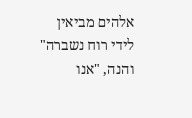אלהים מביאין לידי רוח נשברה" והנה, "אנו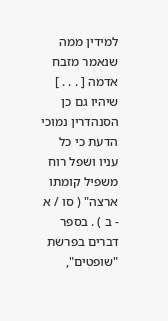למידין ממה שנאמר מזבח אדמה [ . . . ] שיהיו גם כן הסנהדרין נמוכי הדעת כי כל עניו ושפל רוח משפיל קומתו ארצה" ( סו / א - ב ) . בספר דברים בפרשת "שופטים",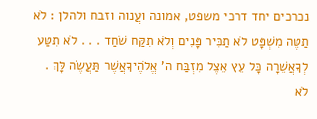נכרכים יחד דרכי משפט, אמונה ועֲנוה וזבח ולהלן : לֹא תַטֶּה מִשְׁפָּט לֹא תַכִּיר פָּנִים וְלֹא תִקַּח שֹׁחַד . . . לֹא תִטַּע לְךָאֲשֵׁרָה כָּל עֵץ אֵצֶל מִזְבַּח ה' אֱלֹהֶיךָאֲשֶׁר תַּעֲשֶׂה לָּךְ . לֹא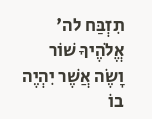תִזְבַּח לה' אֱלֹהֶיךָ שׁוֹר וָשֶׂה אֲשֶׁר יִהְיֶה בוֹ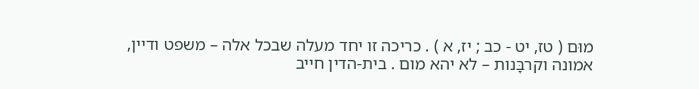מוּם ( טז, יט - כב ; יז, א ) . כריכה זו יחד מעלה שבכל אלה – משפט ודיין, אמונה וקרבָּנות – לא יהא מום . בית-הדין חייב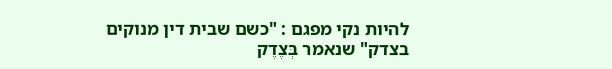להיות נקי מפגם : "כשם שבית דין מנוקים בצדק" שנאמר בְּצֶדֶק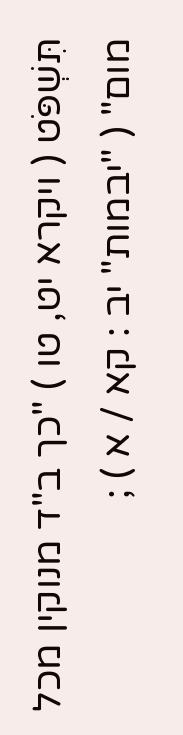תִּשְׁפֹּט ( ויקרא יט, טו ) "כך ב"ד מנוקין מכל מום" ( "יבמות" יב : קא / א ) ;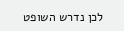לכן נדרש השופט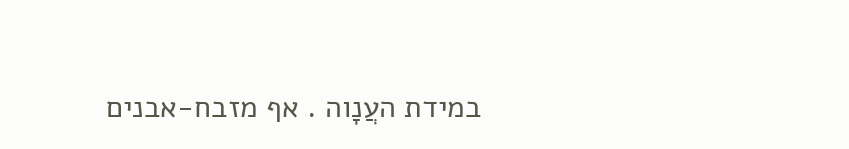במידת העֲנָוה . אף מזבח-אבנים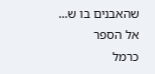שהאבנים בו ש...  אל הספר
כרמל